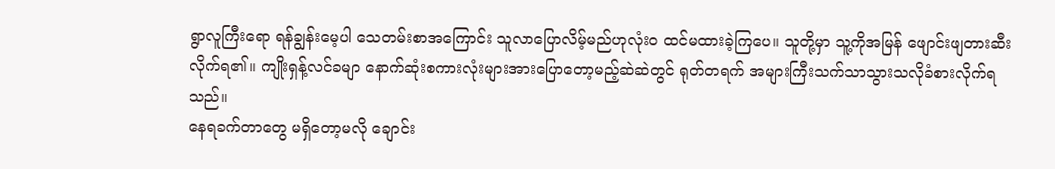ရွာလူကြီးရော ရန်ချွန်းမေ့ပါ သေတမ်းစာအကြောင်း သူလာပြောလိမ့်မည်ဟုလုံးဝ ထင်မထားခဲ့ကြပေ။ သူတို့မှာ သူ့ကိုအမြန် ဖျောင်းဖျတားဆီးလိုက်ရ၏။ ကျိုးရှန့်လင်ခမျာ နောက်ဆုံးစကားလုံးများအားပြောတော့မည့်ဆဲဆဲတွင် ရုတ်တရက် အများကြီးသက်သာသွားသလိုခံစားလိုက်ရသည်။
နေရခက်တာတွေ မရှိတော့မလို ချောင်း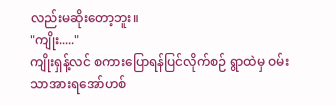လည်းမဆိုးတော့ဘူး။
"ကျိုး....."
ကျိုးရှန့်လင် စကားပြောရန်ပြင်လိုက်စဉ် ရွာထဲမှ ဝမ်းသာအားရအော်ဟစ်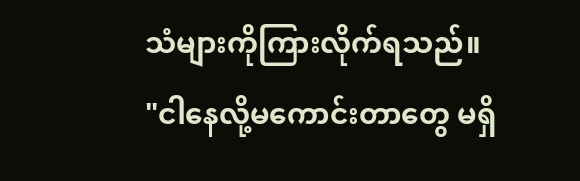သံများကိုကြားလိုက်ရသည်။
"ငါနေလို့မကောင်းတာတွေ မရှိ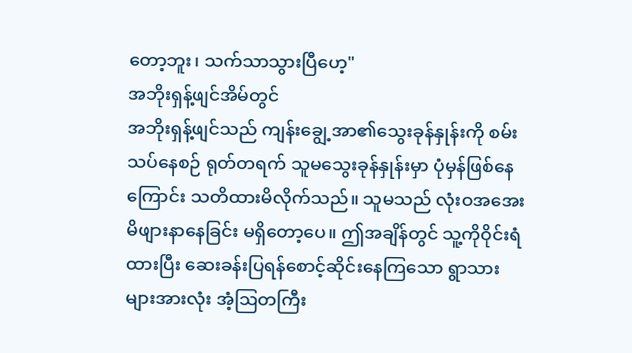တော့ဘူး၊ သက်သာသွားပြီဟေ့"
အဘိုးရှန့်ဖျင်အိမ်တွင်
အဘိုးရှန့်ဖျင်သည် ကျန်းချွေ့အာ၏သွေးခုန်နှုန်းကို စမ်းသပ်နေစဉ် ရုတ်တရက် သူမသွေးခုန်နှုန်းမှာ ပုံမှန်ဖြစ်နေကြောင်း သတိထားမိလိုက်သည်။ သူမသည် လုံးဝအအေးမိဖျားနာနေခြင်း မရှိတော့ပေ။ ဤအချိန်တွင် သူ့ကိုဝိုင်းရံထားပြီး ဆေးခန်းပြရန်စောင့်ဆိုင်းနေကြသော ရွာသားများအားလုံး အံ့ဩတကြီး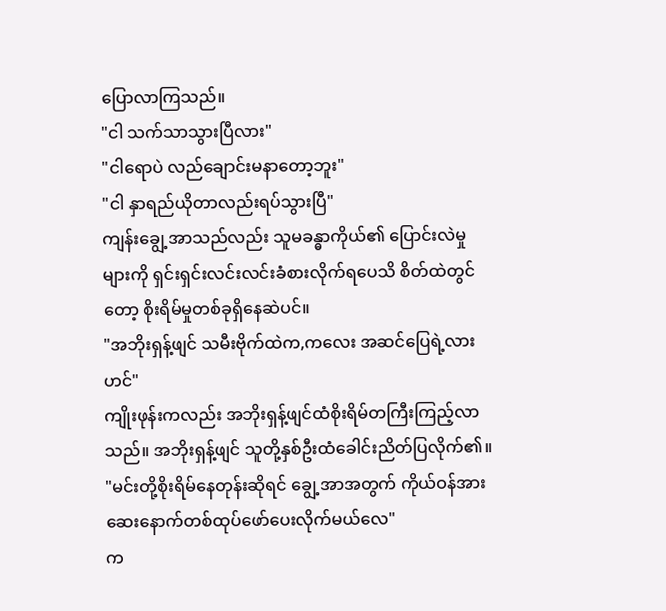ပြောလာကြသည်။
"ငါ သက်သာသွားပြီလား"
"ငါရောပဲ လည်ချောင်းမနာတော့ဘူး"
"ငါ နှာရည်ယိုတာလည်းရပ်သွားပြီ"
ကျန်းချွေ့အာသည်လည်း သူမခန္ဓာကိုယ်၏ ပြောင်းလဲမှုများကို ရှင်းရှင်းလင်းလင်းခံစားလိုက်ရပေသိ စိတ်ထဲတွင်တော့ စိုးရိမ်မှုတစ်ခုရှိနေဆဲပင်။
"အဘိုးရှန့်ဖျင် သမီးဗိုက်ထဲက,ကလေး အဆင်ပြေရဲ့လားဟင်"
ကျိုးဖုန်းကလည်း အဘိုးရှန့်ဖျင်ထံစိုးရိမ်တကြီးကြည့်လာသည်။ အဘိုးရှန့်ဖျင် သူတို့နှစ်ဦးထံခေါင်းညိတ်ပြလိုက်၏။
"မင်းတို့စိုးရိမ်နေတုန်းဆိုရင် ချွေ့အာအတွက် ကိုယ်ဝန်အားဆေးနောက်တစ်ထုပ်ဖော်ပေးလိုက်မယ်လေ"
က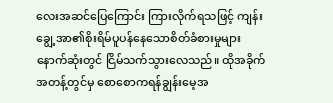လေးအဆင်ပြေကြောင်း ကြားလိုက်ရသဖြင့် ကျန်းချွေ့အာ၏စိုးရိမ်ပူပန်နေသောစိတ်ခံစားမှုများ နောက်ဆုံးတွင် ငြိမ်သက်သွားလေသည်။ ထိုအခိုက်အတန့်တွင်မှ စောစောကရန်ချွန်းမေ့အ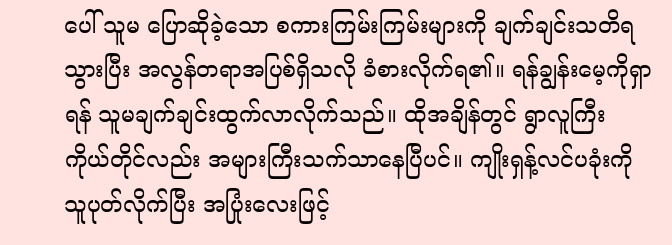ပေါ် သူမ ပြောဆိုခဲ့သော စကားကြမ်းကြမ်းများကို ချက်ချင်းသတိရသွားပြီး အလွန်တရာအပြစ်ရှိသလို ခံစားလိုက်ရ၏။ ရန်ချွန်းမေ့ကိုရှာရန် သူမချက်ချင်းထွက်လာလိုက်သည်။ ထိုအချိန်တွင် ရွာလူကြီး ကိုယ်တိုင်လည်း အများကြီးသက်သာနေပြီပင်။ ကျိုးရှန့်လင်ပခုံးကို သူပုတ်လိုက်ပြီး အပြုံးလေးဖြင့်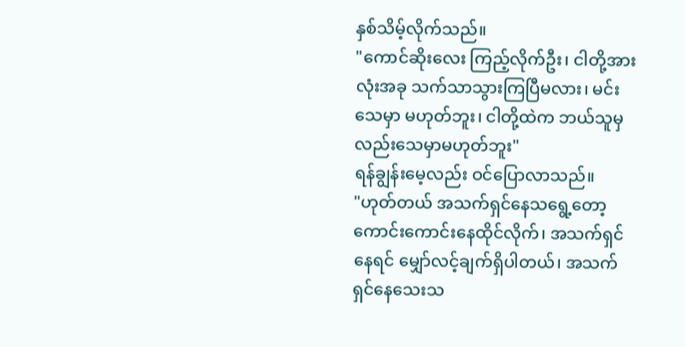နှစ်သိမ့်လိုက်သည်။
"ကောင်ဆိုးလေး ကြည့်လိုက်ဦး၊ ငါတို့အားလုံးအခု သက်သာသွားကြပြီမလား၊ မင်းသေမှာ မဟုတ်ဘူး၊ ငါတို့ထဲက ဘယ်သူမှလည်းသေမှာမဟုတ်ဘူး"
ရန်ချွန်းမေ့လည်း ဝင်ပြောလာသည်။
"ဟုတ်တယ် အသက်ရှင်နေသရွေ့တော့ ကောင်းကောင်းနေထိုင်လိုက်၊ အသက်ရှင်နေရင် မျှော်လင့်ချက်ရှိပါတယ်၊ အသက်ရှင်နေသေးသ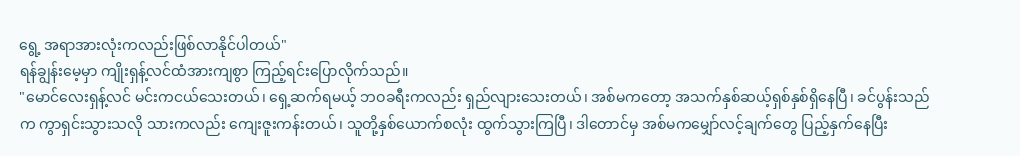ရွေ့ အရာအားလုံးကလည်းဖြစ်လာနိုင်ပါတယ်"
ရန်ချွန်းမေ့မှာ ကျိုးရှန့်လင်ထံအားကျစွာ ကြည့်ရင်းပြောလိုက်သည်။
"မောင်လေးရှန့်လင် မင်းကငယ်သေးတယ်၊ ရှေ့ဆက်ရမယ့် ဘဝခရီးကလည်း ရှည်လျားသေးတယ်၊ အစ်မကတော့ အသက်နှစ်ဆယ့်ရှစ်နှစ်ရှိနေပြီ၊ ခင်ပွန်းသည်က ကွာရှင်းသွားသလို သားကလည်း ကျေးဇူးကန်းတယ်၊ သူတို့နှစ်ယောက်စလုံး ထွက်သွားကြပြီ၊ ဒါတောင်မှ အစ်မကမျှော်လင့်ချက်တွေ ပြည့်နှက်နေပြီး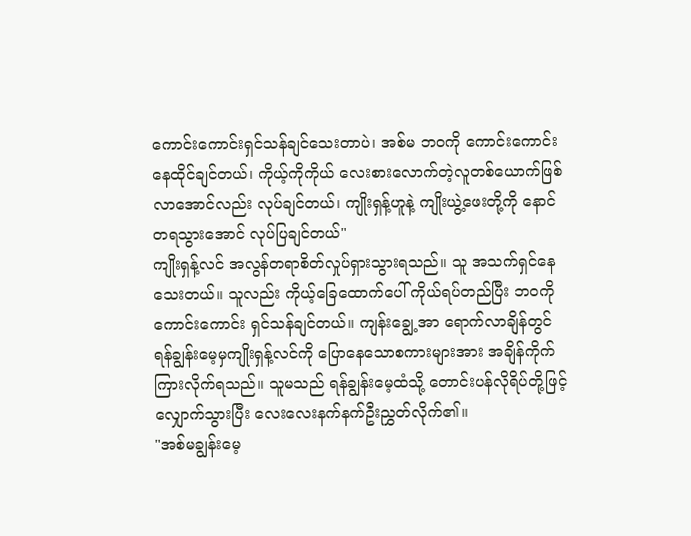ကောင်းကောင်းရှင်သန်ချင်သေးတာပဲ၊ အစ်မ ဘဝကို ကောင်းကောင်းနေထိုင်ချင်တယ်၊ ကိုယ့်ကိုကိုယ် လေးစားလောက်တဲ့လူတစ်ယောက်ဖြစ်လာအောင်လည်း လုပ်ချင်တယ်၊ ကျိုးရှန့်ဟူနဲ့ ကျိုးယွဲ့ဖေးတို့ကို နောင်တရသွားအောင် လုပ်ပြချင်တယ်"
ကျိုးရှန့်လင် အလွန်တရာစိတ်လှုပ်ရှားသွားရသည်။ သူ အသက်ရှင်နေသေးတယ်။ သူလည်း ကိုယ့်ခြေထောက်ပေါ် ကိုယ်ရပ်တည်ပြီး ဘဝကိုကောင်းကောင်း ရှင်သန်ချင်တယ်။ ကျန်းချွေ့အာ ရောက်လာချိန်တွင် ရန်ချွန်းမေ့မှကျိုးရှန့်လင်ကို ပြောနေသောစကားများအား အချိန်ကိုက်ကြားလိုက်ရသည်။ သူမသည် ရန်ချွန်းမေ့ထံသို့ တောင်းပန်လိုရိပ်တို့ဖြင့် လျှောက်သွားပြီး လေးလေးနက်နက်ဦးညွှတ်လိုက်၏။
"အစ်မချွန်းမေ့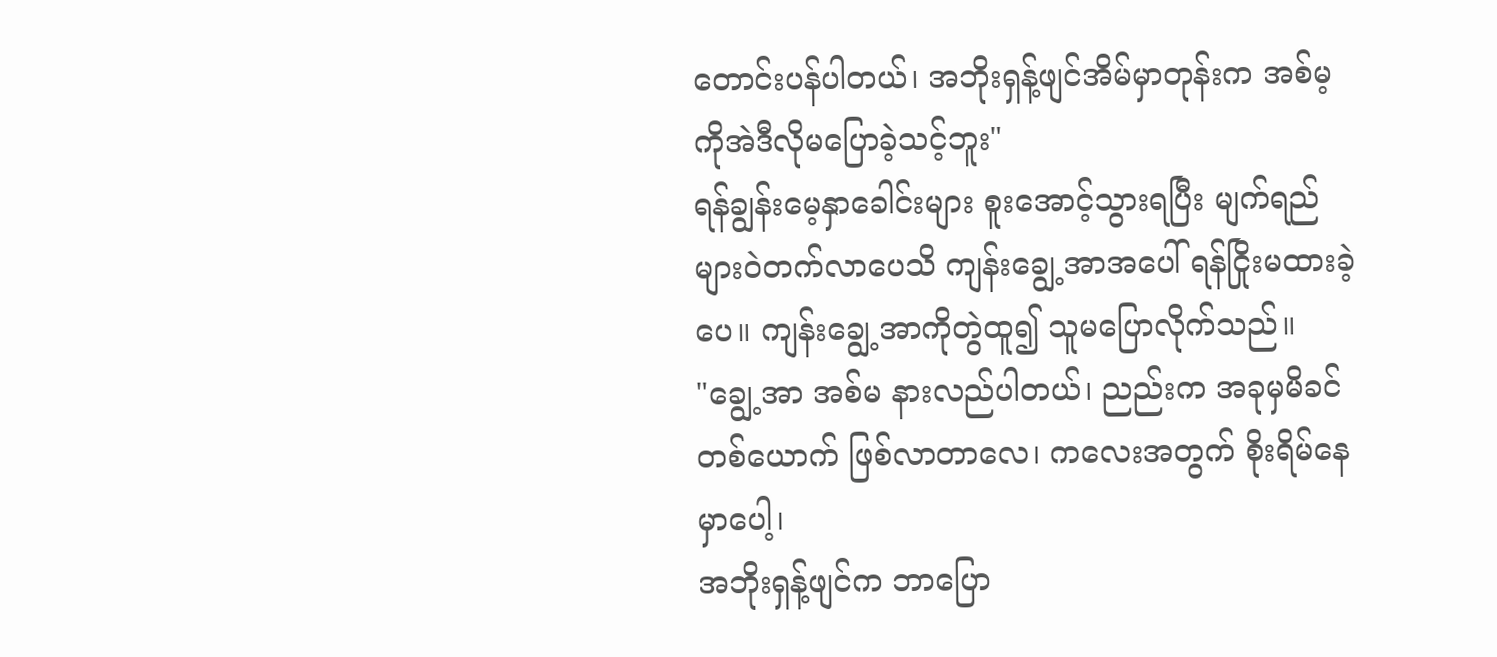တောင်းပန်ပါတယ်၊ အဘိုးရှန့်ဖျင်အိမ်မှာတုန်းက အစ်မ့ကိုအဲဒီလိုမပြောခဲ့သင့်ဘူး"
ရန်ချွန်းမေ့နှာခေါင်းများ စူးအောင့်သွားရပြီး မျက်ရည်များဝဲတက်လာပေသိ ကျန်းချွေ့အာအပေါ် ရန်ငြိုးမထားခဲ့ပေ။ ကျန်းချွေ့အာကိုတွဲထူ၍ သူမပြောလိုက်သည်။
"ချွေ့အာ အစ်မ နားလည်ပါတယ်၊ ညည်းက အခုမှမိခင်တစ်ယောက် ဖြစ်လာတာလေ၊ ကလေးအတွက် စိုးရိမ်နေမှာပေါ့၊
အဘိုးရှန့်ဖျင်က ဘာပြော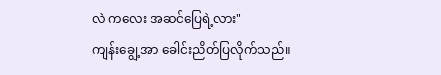လဲ ကလေး အဆင်ပြေရဲ့လား"
ကျန်းချွေ့အာ ခေါင်းညိတ်ပြလိုက်သည်။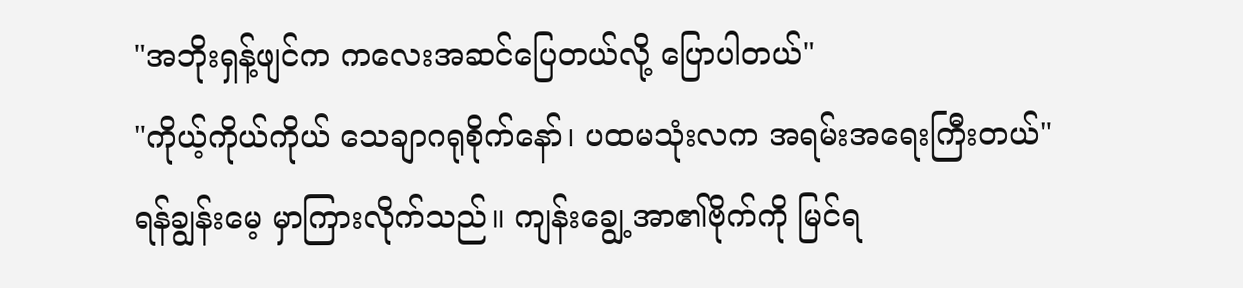"အဘိုးရှန့်ဖျင်က ကလေးအဆင်ပြေတယ်လို့ ပြောပါတယ်"
"ကိုယ့်ကိုယ်ကိုယ် သေချာဂရုစိုက်နော်၊ ပထမသုံးလက အရမ်းအရေးကြီးတယ်"
ရန်ချွန်းမေ့ မှာကြားလိုက်သည်။ ကျန်းချွေ့အာ၏ဗိုက်ကို မြင်ရ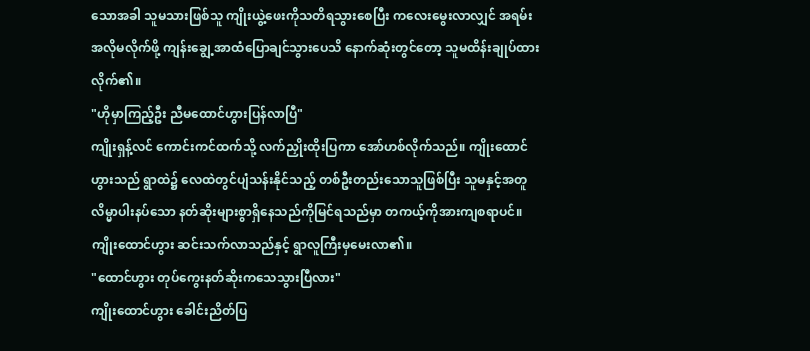သောအခါ သူမသားဖြစ်သူ ကျိုးယွဲ့ဖေးကိုသတိရသွားစေပြီး ကလေးမွေးလာလျှင် အရမ်းအလိုမလိုက်ဖို့ ကျန်းချွေ့အာထံပြောချင်သွားပေသိ နောက်ဆုံးတွင်တော့ သူမထိန်းချုပ်ထားလိုက်၏။
"ဟိုမှာကြည့်ဦး ညီမထောင်ဟွားပြန်လာပြီ"
ကျိုးရှန့်လင် ကောင်းကင်ထက်သို့ လက်ညှိုးထိုးပြကာ အော်ဟစ်လိုက်သည်။ ကျိုးထောင်ဟွားသည် ရွာထဲ၌ လေထဲတွင်ပျံသန်းနိုင်သည့် တစ်ဦးတည်းသောသူဖြစ်ပြီး သူမနှင့်အတူလိမ္မာပါးနပ်သော နတ်ဆိုးများစွာရှိနေသည်ကိုမြင်ရသည်မှာ တကယ့်ကိုအားကျစရာပင်။
ကျိုးထောင်ဟွား ဆင်းသက်လာသည်နှင့် ရွာလူကြီးမှမေးလာ၏။
"ထောင်ဟွား တုပ်ကွေးနတ်ဆိုးကသေသွားပြီလား"
ကျိုးထောင်ဟွား ခေါင်းညိတ်ပြ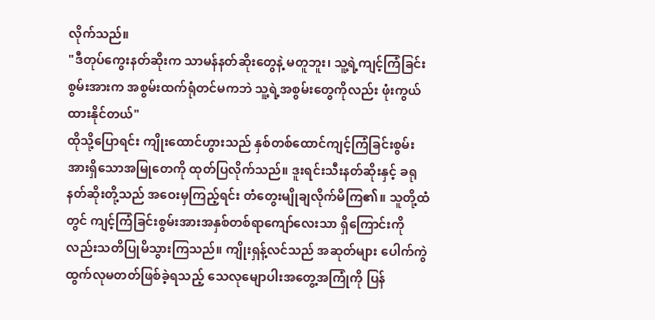လိုက်သည်။
"ဒီတုပ်ကွေးနတ်ဆိုးက သာမန်နတ်ဆိုးတွေနဲ့ မတူဘူး၊ သူ့ရဲ့ကျင့်ကြံခြင်းစွမ်းအားက အစွမ်းထက်ရုံတင်မကဘဲ သူ့ရဲ့အစွမ်းတွေကိုလည်း ဖုံးကွယ်ထားနိုင်တယ်"
ထိုသို့ပြောရင်း ကျိုးထောင်ဟွားသည် နှစ်တစ်ထောင်ကျင့်ကြံခြင်းစွမ်းအားရှိသောအမြုတေကို ထုတ်ပြလိုက်သည်။ ဒူးရင်းသီးနတ်ဆိုးနှင့် ခရုနတ်ဆိုးတို့သည် အဝေးမှကြည့်ရင်း တံတွေးမျိုချလိုက်မိကြ၏။ သူတို့ထံတွင် ကျင့်ကြံခြင်းစွမ်းအားအနှစ်တစ်ရာကျော်လေးသာ ရှိကြောင်းကိုလည်းသတိပြုမိသွားကြသည်။ ကျိုးရှန့်လင်သည် အဆုတ်များ ပေါက်ကွဲထွက်လုမတတ်ဖြစ်ခဲ့ရသည့် သေလုမျောပါးအတွေ့အကြုံကို ပြန်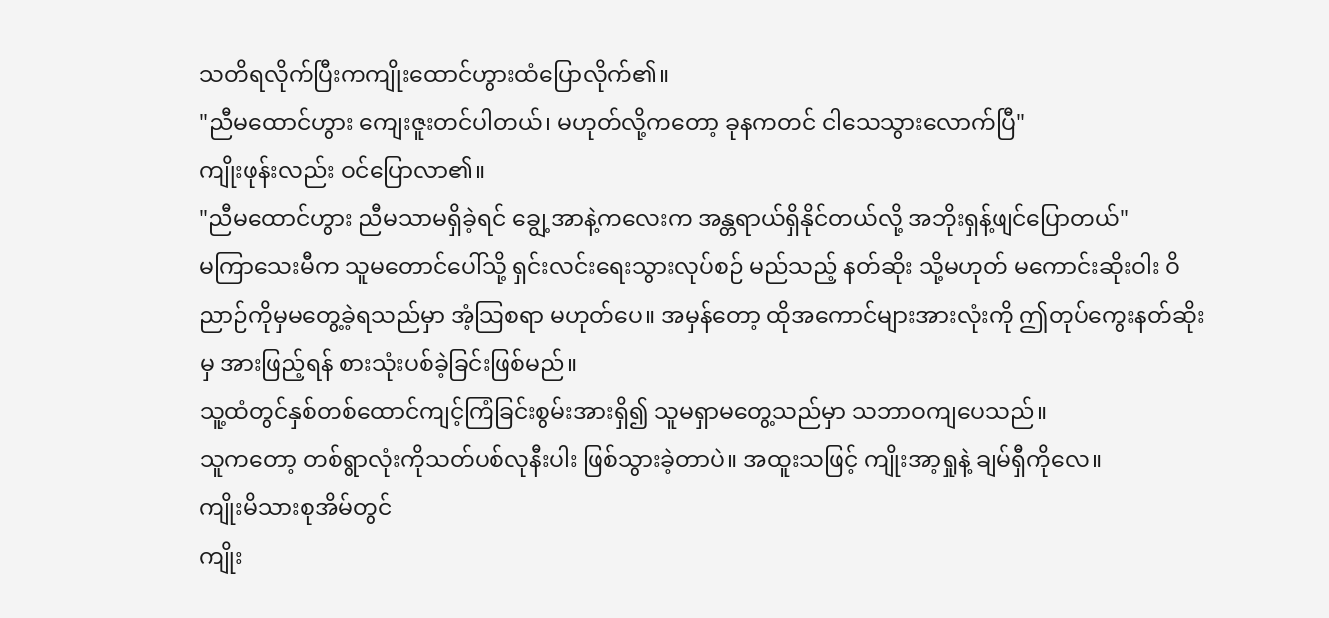သတိရလိုက်ပြီးကကျိုးထောင်ဟွားထံပြောလိုက်၏။
"ညီမထောင်ဟွား ကျေးဇူးတင်ပါတယ်၊ မဟုတ်လို့ကတော့ ခုနကတင် ငါသေသွားလောက်ပြီ"
ကျိုးဖုန်းလည်း ဝင်ပြောလာ၏။
"ညီမထောင်ဟွား ညီမသာမရှိခဲ့ရင် ချွေ့အာနဲ့ကလေးက အန္တရာယ်ရှိနိုင်တယ်လို့ အဘိုးရှန့်ဖျင်ပြောတယ်"
မကြာသေးမီက သူမတောင်ပေါ်သို့ ရှင်းလင်းရေးသွားလုပ်စဉ် မည်သည့် နတ်ဆိုး သို့မဟုတ် မကောင်းဆိုးဝါး ဝိညာဉ်ကိုမှမတွေ့ခဲ့ရသည်မှာ အံ့သြစရာ မဟုတ်ပေ။ အမှန်တော့ ထိုအကောင်များအားလုံးကို ဤတုပ်ကွေးနတ်ဆိုးမှ အားဖြည့်ရန် စားသုံးပစ်ခဲ့ခြင်းဖြစ်မည်။
သူ့ထံတွင်နှစ်တစ်ထောင်ကျင့်ကြံခြင်းစွမ်းအားရှိ၍ သူမရှာမတွေ့သည်မှာ သဘာဝကျပေသည်။
သူကတော့ တစ်ရွာလုံးကိုသတ်ပစ်လုနီးပါး ဖြစ်သွားခဲ့တာပဲ။ အထူးသဖြင့် ကျိုးအာ့ရှုနဲ့ ချမ်ရှီကိုလေ။
ကျိုးမိသားစုအိမ်တွင်
ကျိုး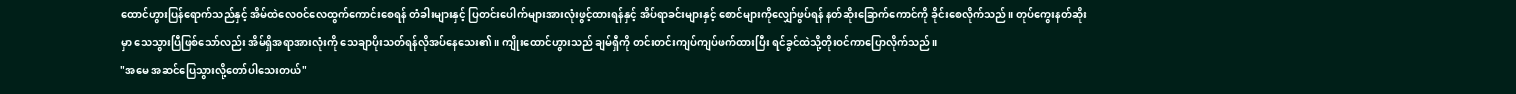ထောင်ဟွားပြန်ရောက်သည်နှင့် အိမ်ထဲလေဝင်လေထွက်ကောင်းစေရန် တံခါးများနှင့် ပြတင်းပေါက်များအားလုံးဖွင့်ထားရန်နှင့် အိပ်ရာခင်းများနှင့် စောင်များကိုလျှော်ဖွပ်ရန် နတ်ဆိုးခြောက်ကောင်ကို ခိုင်းစေလိုက်သည်။ တုပ်ကွေးနတ်ဆိုးမှာ သေသွားပြီဖြစ်သော်လည်း အိမ်ရှိအရာအားလုံးကို သေချာပိုးသတ်ရန်လိုအပ်နေသေး၏။ ကျိုးထောင်ဟွားသည် ချမ်ရှီကို တင်းတင်းကျပ်ကျပ်ဖက်ထားပြီး ရင်ခွင်ထဲသို့တိုးဝင်ကာပြောလိုက်သည်။
"အမေ အဆင်ပြေသွားလို့တော်ပါသေးတယ်"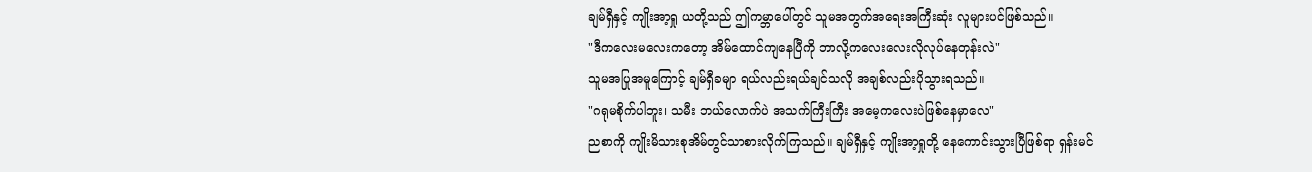ချမ်ရှီနှင့် ကျိုးအာ့ရှု ယတို့သည် ဤကမ္ဘာပေါ်တွင် သူမအတွက်အရေးအကြီးဆုံး လူများပင်ဖြစ်သည်။
"ဒီကလေးမလေးကတော့ အိမ်ထောင်ကျနေပြီကို ဘာလို့ကလေးလေးလိုလုပ်နေတုန်းလဲ"
သူမအပြုအမူကြောင့် ချမ်ရှီခမျာ ရယ်လည်းရယ်ချင်သလို အချစ်လည်းပိုသွားရသည်။
"ဂရုမစိုက်ပါဘူး၊ သမီး ဘယ်လောက်ပဲ အသက်ကြီးကြီး အမေ့ကလေးပဲဖြစ်နေမှာလေ"
ညစာကို ကျိုးမိသားစုအိမ်တွင်သာစားလိုက်ကြသည်။ ချမ်ရှီနှင့် ကျိုးအာ့ရှုတို့ နေကောင်းသွားပြီဖြစ်ရာ ရှန်းမင်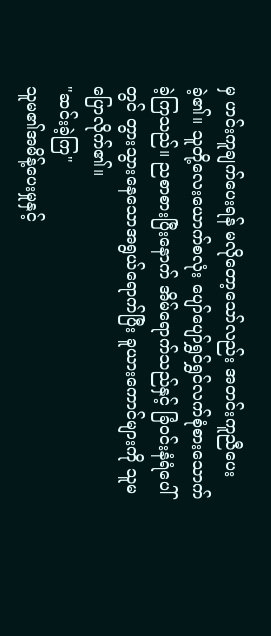မှ ဟင်းကူချက်ပေးရန် မလိုတော့သော်လည်း အတင်းကူညီပေးခဲ့၏။ သူတို့လေးယောက်စလုံး ပျော်ပျော်ရွှင်ရွှင်လက်စုံစားသောက်ခဲ့ကြသည်။ ညစာစားပြီးနောက် အိမ်ရောက်သည်နှင့် ခြံဝင်းနံရံပေါ်တွင် တွားသွားနေသောအရွယ်ရောက်ပြီး ခူယားကောင်များကို သူမပြောလိုက်၏။
"ဆင်းခဲ့ကြ"
သူမ၏အမိန့်ပေးမှုနှင့်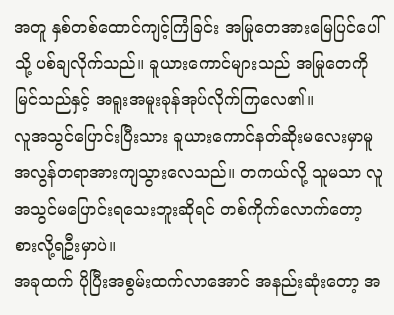အတူ နှစ်တစ်ထောင်ကျင့်ကြံခြင်း အမြုတေအားမြေပြင်ပေါ်သို့ ပစ်ချလိုက်သည်။ ခူယားကောင်များသည် အမြုတေကိုမြင်သည်နှင့် အရူးအမူးခုန်အုပ်လိုက်ကြလေ၏။
လူအသွင်ပြောင်းပြီးသား ခူယားကောင်နတ်ဆိုးမလေးမှာမူ အလွန်တရာအားကျသွားလေသည်။ တကယ်လို့ သူမသာ လူအသွင်မပြောင်းရသေးဘူးဆိုရင် တစ်ကိုက်လောက်တော့ စားလို့ရဦးမှာပဲ။
အခုထက် ပိုပြီးအစွမ်းထက်လာအောင် အနည်းဆုံးတော့ အ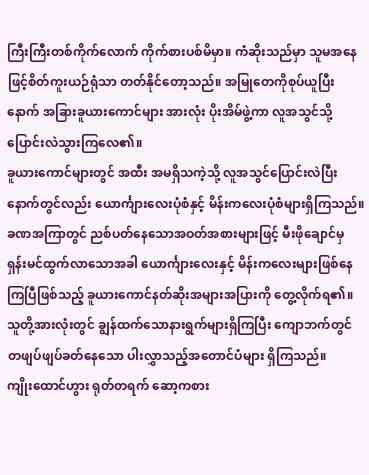ကြီးကြီးတစ်ကိုက်လောက် ကိုက်စားပစ်မိမှာ။ ကံဆိုးသည်မှာ သူမအနေဖြင့်စိတ်ကူးယဉ်ရုံသာ တတ်နိုင်တော့သည်။ အမြုတေကိုစုပ်ယူပြီးနောက် အခြားခူယားကောင်များ အားလုံး ပိုးအိမ်ဖွဲ့ကာ လူအသွင်သို့ ပြောင်းလဲသွားကြလေ၏။
ခူယားကောင်များတွင် အထီး အမရှိသကဲ့သို့ လူအသွင်ပြောင်းလဲပြီးနောက်တွင်လည်း ယောင်္ကျားလေးပုံစံနှင့် မိန်းကလေးပုံစံများရှိကြသည်။ ခဏအကြာတွင် ညစ်ပတ်နေသောအဝတ်အစားများဖြင့် မီးဖိုချောင်မှ ရှန်းမင်ထွက်လာသောအခါ ယောင်္ကျားလေးနှင့် မိန်းကလေးများဖြစ်နေကြပြီဖြစ်သည့် ခူယားကောင်နတ်ဆိုးအများအပြားကို တွေ့လိုက်ရ၏။ သူတို့အားလုံးတွင် ချွန်ထက်သောနားရွက်များရှိကြပြီး ကျောဘက်တွင် တဖျပ်ဖျပ်ခတ်နေသော ပါးလွှာသည့်အတောင်ပံများ ရှိကြသည်။
ကျိုးထောင်ဟွား ရုတ်တရက် ဆော့ကစား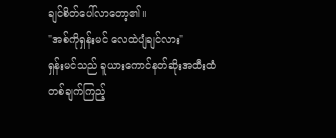ချင်စိတ်ပေါ်လာတော့၏။
"အစ်ကိုရှန်းမင် လေထဲပျံချင်လား"
ရှန်းမင်သည် ခူယားကောင်နတ်ဆိုးအထီးထံ တစ်ချက်ကြည့်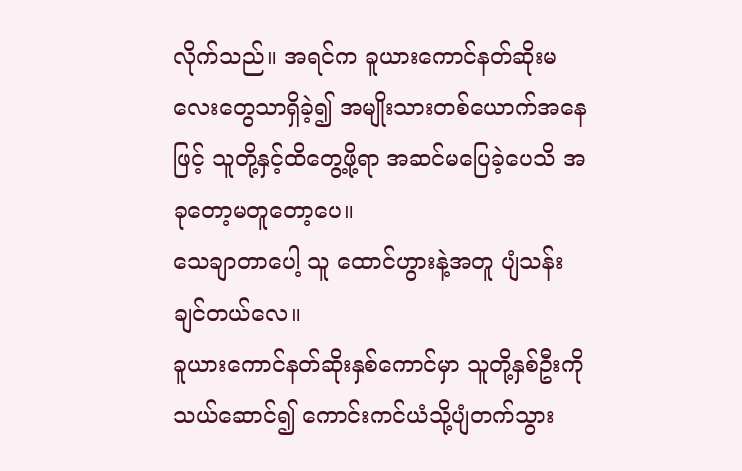လိုက်သည်။ အရင်က ခူယားကောင်နတ်ဆိုးမလေးတွေသာရှိခဲ့၍ အမျိုးသားတစ်ယောက်အနေဖြင့် သူတို့နှင့်ထိတွေ့ဖို့ရာ အဆင်မပြေခဲ့ပေသိ အခုတော့မတူတော့ပေ။
သေချာတာပေါ့ သူ ထောင်ဟွားနဲ့အတူ ပျံသန်းချင်တယ်လေ။
ခူယားကောင်နတ်ဆိုးနှစ်ကောင်မှာ သူတို့နှစ်ဦးကိုသယ်ဆောင်၍ ကောင်းကင်ယံသို့ပျံတက်သွား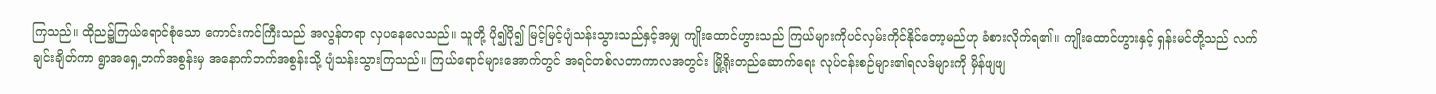ကြသည်။ ထိုည၌ကြယ်ရောင်စုံသော ကောင်းကင်ကြီးသည် အလွန်တရာ လှပနေလေသည်။ သူတို့ ပို၍ပို၍ မြင့်မြင့်ပျံသန်းသွားသည်နှင့်အမျှ ကျိုးထောင်ဟွားသည် ကြယ်များကိုပင်လှမ်းကိုင်နိုင်တော့မည်ဟု ခံစားလိုက်ရ၏။ ကျိုးထောင်ဟွားနှင့် ရှန်းမင်တို့သည် လက်ချင်းချိတ်ကာ ရွာအရှေ့ဘက်အစွန်းမှ အနောက်ဘက်အစွန်းသို့ ပျံသန်းသွားကြသည်။ ကြယ်ရောင်များအောက်တွင် အရင်တစ်လတာကာလအတွင်း မြို့ရိုးတည်ဆောက်ရေး လုပ်ငန်းစဉ်များ၏ရလဒ်များကို မှိန်ဖျဖျ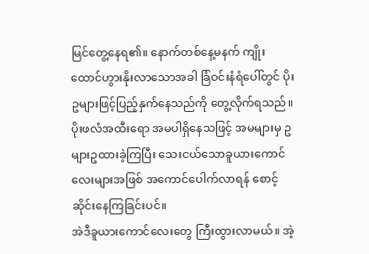မြင်တွေ့နေရ၏။ နောက်တစ်နေ့မနက် ကျိုးထောင်ဟွားနိုးလာသောအခါ ခြံဝင်းနံရံပေါ်တွင် ပိုးဥများဖြင့်ပြည့်နှက်နေသည်ကို တွေ့လိုက်ရသည်။
ပိုးဖလံအထီးရော အမပါရှိနေသဖြင့် အမများမှ ဥများဥထားခဲ့ကြပြီး သေးငယ်သောခူယားကောင်လေးများအဖြစ် အကောင်ပေါက်လာရန် စောင့်ဆိုင်းနေကြခြင်းပင်။
အဲဒီခူယားကောင်လေးတွေ ကြီးထွားလာမယ်။ အဲ့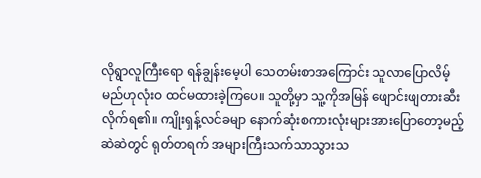လိုရွာလူကြီးရော ရန်ချွန်းမေ့ပါ သေတမ်းစာအကြောင်း သူလာပြောလိမ့်မည်ဟုလုံးဝ ထင်မထားခဲ့ကြပေ။ သူတို့မှာ သူ့ကိုအမြန် ဖျောင်းဖျတားဆီးလိုက်ရ၏။ ကျိုးရှန့်လင်ခမျာ နောက်ဆုံးစကားလုံးများအားပြောတော့မည့်ဆဲဆဲတွင် ရုတ်တရက် အများကြီးသက်သာသွားသ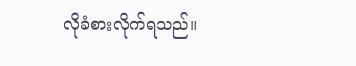လိုခံစားလိုက်ရသည်။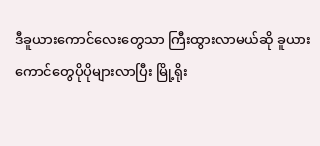ဒီခူယားကောင်လေးတွေသာ ကြီးထွားလာမယ်ဆို ခူယားကောင်တွေပိုပိုများလာပြီး မြို့ရိုး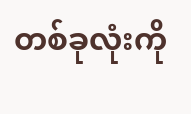တစ်ခုလုံးကို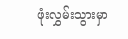ဖုံးလွှမ်းသွားမှာ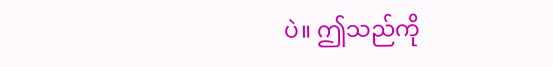ပဲ။ ဤသည်ကို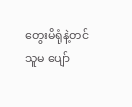တွေးမိရုံနဲ့တင် သူမ ပျော်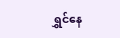ရွှင်နေ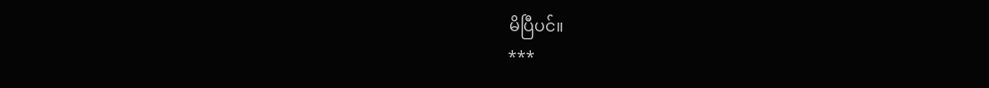မိပြီပင်။
***